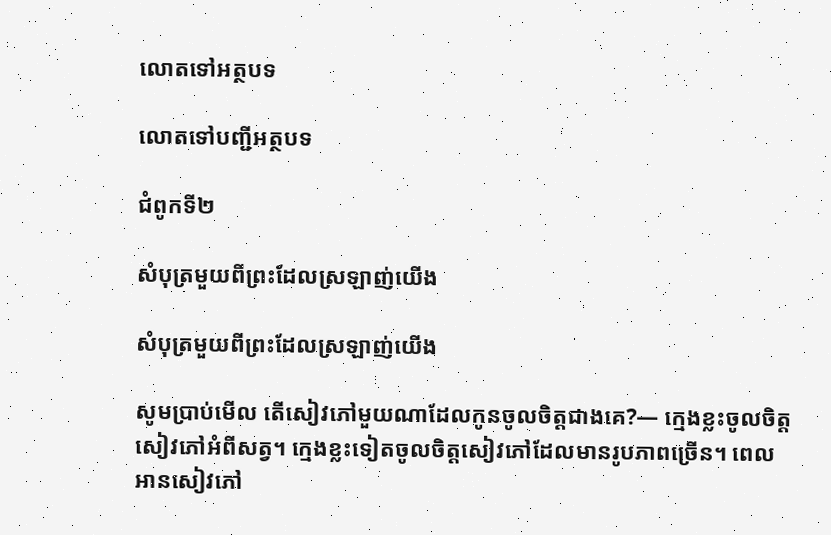លោតទៅអត្ថបទ

លោតទៅបញ្ជីអត្ថបទ

ជំពូកទី២

សំបុត្រមួយពីព្រះដែលស្រឡាញ់យើង

សំបុត្រមួយពីព្រះដែលស្រឡាញ់យើង

សូមប្រាប់មើល តើសៀវភៅមួយណាដែលកូនចូលចិត្តជាងគេ?— ក្មេងខ្លះចូលចិត្តសៀវភៅអំពីសត្វ។ ក្មេងខ្លះទៀតចូលចិត្តសៀវភៅដែលមានរូបភាពច្រើន។ ពេលអានសៀវភៅ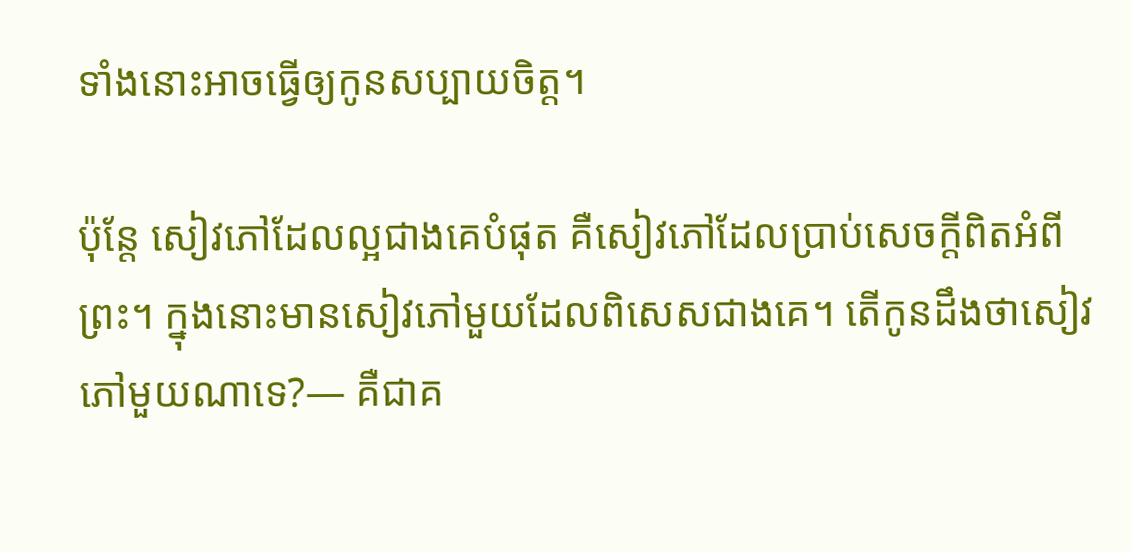ទាំងនោះអាចធ្វើឲ្យកូនសប្បាយចិត្ត។

ប៉ុន្តែ សៀវភៅដែលល្អជាងគេបំផុត គឺសៀវភៅដែលប្រាប់សេចក្ដីពិតអំពីព្រះ។ ក្នុងនោះមានសៀវភៅមួយដែលពិសេសជាងគេ។ តើកូនដឹងថាសៀវភៅមួយណាទេ?— គឺជាគ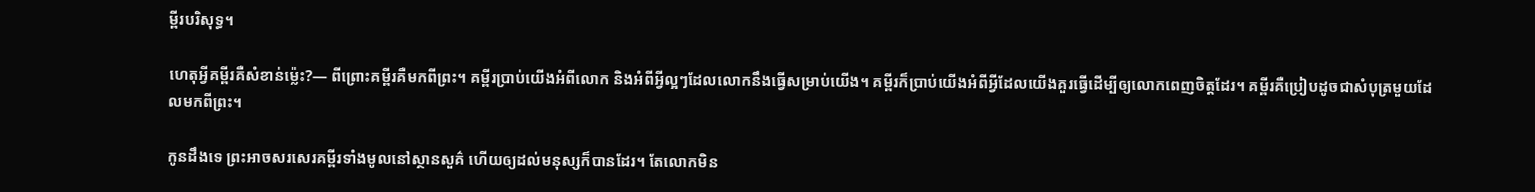ម្ពីរបរិសុទ្ធ។

ហេតុអ្វីគម្ពីរគឺសំខាន់ម៉្លេះ?— ពីព្រោះគម្ពីរគឺមកពីព្រះ។ គម្ពីរប្រាប់យើងអំពីលោក និងអំពីអ្វីល្អៗដែលលោកនឹងធ្វើសម្រាប់យើង។ គម្ពីរក៏ប្រាប់យើងអំពីអ្វីដែលយើងគួរធ្វើដើម្បីឲ្យលោកពេញចិត្តដែរ។ គម្ពីរគឺប្រៀបដូចជាសំបុត្រមួយដែលមកពីព្រះ។

កូនដឹងទេ ព្រះអាចសរសេរគម្ពីរទាំងមូលនៅស្ថានសួគ៌ ហើយឲ្យដល់មនុស្សក៏បានដែរ។ តែលោកមិន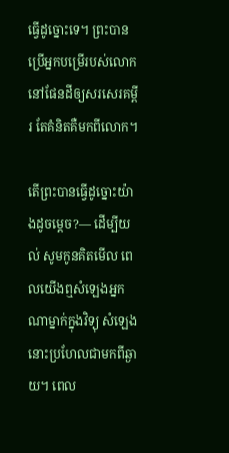ធ្វើដូច្នោះទេ។ ព្រះបានប្រើអ្នកបម្រើរបស់លោកនៅផែនដីឲ្យសរសេរគម្ពីរ តែគំនិតគឺមកពីលោក។

តើព្រះបានធ្វើដូច្នោះយ៉ាងដូចម្ដេច?— ដើម្បីយល់ សូមកូនគិតមើល ពេលយើងឮសំឡេងអ្នកណាម្នាក់ក្នុងវិទ្យុ សំឡេងនោះប្រហែលជាមកពីឆ្ងាយ។ ពេល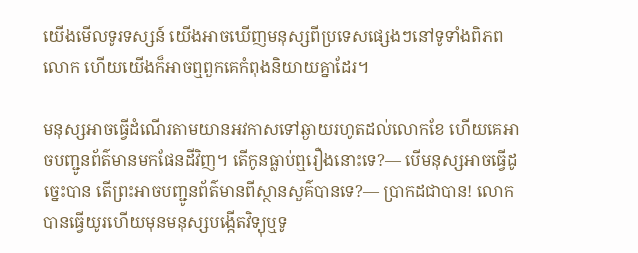យើងមើលទូរទស្សន៍ យើងអាចឃើញមនុស្សពីប្រទេសផ្សេងៗនៅទូទាំងពិភពលោក ហើយយើងក៏អាចឮពួកគេកំពុងនិយាយគ្នាដែរ។

មនុស្សអាចធ្វើដំណើរតាមយានអវកាសទៅឆ្ងាយរហូតដល់លោកខែ ហើយគេអាចបញ្ជូនព័ត៌មានមកផែនដីវិញ។ តើកូនធ្លាប់ឮរឿងនោះទេ?— បើមនុស្សអាចធ្វើដូច្នេះបាន តើព្រះអាចបញ្ជូនព័ត៌មានពីស្ថានសួគ៌បានទេ?— ប្រាកដជាបាន! លោកបានធ្វើយូរហើយមុនមនុស្សបង្កើតវិទ្យុឬទូ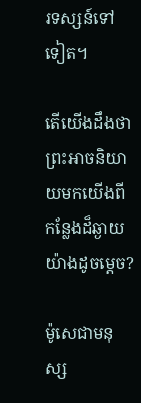រទស្សន៍ទៅទៀត។

តើយើងដឹងថាព្រះអាចនិយាយមកយើងពីកន្លែងដ៏ឆ្ងាយយ៉ាងដូចម្ដេច?

ម៉ូសេជាមនុស្ស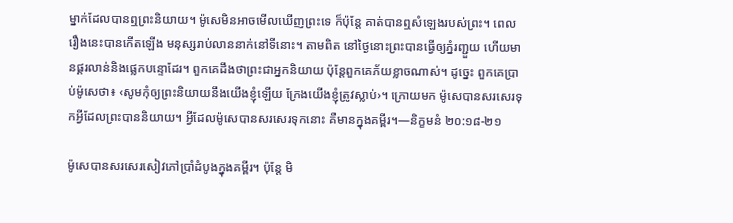ម្នាក់ដែលបានឮព្រះនិយាយ។ ម៉ូសេមិនអាចមើលឃើញព្រះទេ ក៏ប៉ុន្តែ គាត់បានឮសំឡេងរបស់ព្រះ។ ពេលរឿងនេះបានកើតឡើង មនុស្សរាប់លាននាក់នៅទីនោះ។ តាមពិត នៅថ្ងៃនោះព្រះបានធ្វើឲ្យភ្នំរញ្ជួយ ហើយមានផ្គរលាន់និងផ្លេកបន្ទោដែរ។ ពួកគេដឹងថាព្រះជាអ្នកនិយាយ ប៉ុន្តែពួកគេភ័យខ្លាចណាស់។ ដូច្នេះ ពួកគេប្រាប់ម៉ូសេថា៖ ‹សូមកុំឲ្យព្រះនិយាយនឹងយើងខ្ញុំឡើយ ក្រែងយើងខ្ញុំត្រូវស្លាប់›។ ក្រោយមក ម៉ូសេបានសរសេរទុកអ្វីដែលព្រះបាននិយាយ។ អ្វីដែលម៉ូសេបានសរសេរទុកនោះ គឺមានក្នុងគម្ពីរ។—និក្ខមនំ ២០:១៨-២១

ម៉ូសេបានសរសេរសៀវភៅប្រាំដំបូងក្នុងគម្ពីរ។ ប៉ុន្តែ មិ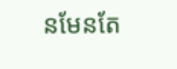នមែនតែ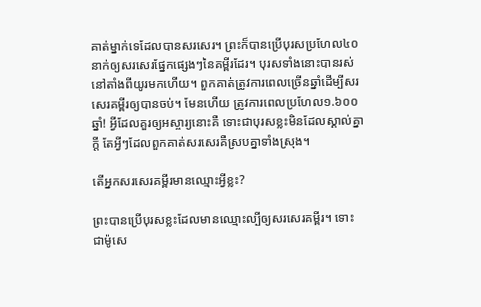គាត់ម្នាក់ទេដែលបានសរសេរ។ ព្រះក៏បានប្រើបុរសប្រហែល៤០នាក់ឲ្យសរសេរផ្នែកផ្សេងៗនៃគម្ពីរដែរ។ បុរសទាំងនោះបានរស់នៅតាំងពីយូរមកហើយ។ ពួកគាត់ត្រូវការពេលច្រើនឆ្នាំដើម្បីសរសេរគម្ពីរឲ្យបានចប់។ មែនហើយ ត្រូវការពេលប្រហែល១.៦០០ឆ្នាំ! អ្វីដែលគួរឲ្យអស្ចារ្យនោះគឺ ទោះជាបុរសខ្លះមិនដែលស្គាល់គ្នាក្ដី តែអ្វីៗដែលពួកគាត់សរសេរគឺស្របគ្នាទាំងស្រុង។

តើអ្នកសរសេរគម្ពីរមានឈ្មោះអ្វីខ្លះ?

ព្រះបានប្រើបុរសខ្លះដែលមានឈ្មោះល្បីឲ្យសរសេរគម្ពីរ។ ទោះជាម៉ូសេ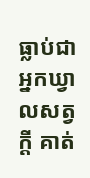ធ្លាប់ជាអ្នកឃ្វាលសត្វក្ដី គាត់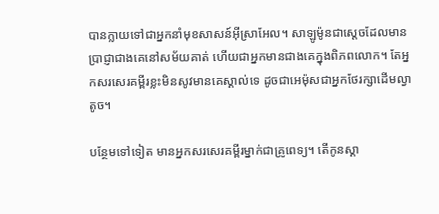បានក្លាយទៅជាអ្នកនាំមុខសាសន៍អ៊ីស្រាអែល។ សាឡូម៉ូនជាស្ដេចដែលមានប្រាជ្ញាជាងគេនៅសម័យគាត់ ហើយជាអ្នកមានជាងគេក្នុងពិភពលោក។ តែអ្នកសរសេរគម្ពីរខ្លះមិនសូវមានគេស្គាល់ទេ ដូចជាអេម៉ុសជាអ្នកថែរក្សាដើមល្វាតូច។

បន្ថែមទៅទៀត មានអ្នកសរសេរគម្ពីរម្នាក់ជាគ្រូពេទ្យ។ តើកូនស្គា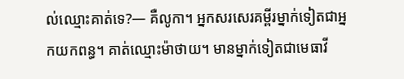ល់ឈ្មោះគាត់ទេ?— គឺលូកា។ អ្នកសរសេរគម្ពីរម្នាក់ទៀតជាអ្នកយកពន្ធ។ គាត់ឈ្មោះម៉ាថាយ។ មានម្នាក់ទៀតជាមេធាវី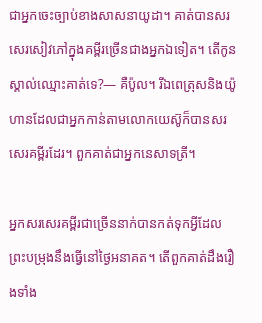ជាអ្នកចេះច្បាប់ខាងសាសនាយូដា។ គាត់បានសរសេរសៀវភៅក្នុងគម្ពីរច្រើនជាងអ្នកឯទៀត។ តើកូនស្គាល់ឈ្មោះគាត់ទេ?— គឺប៉ូល។ រីឯពេត្រុសនិងយ៉ូហានដែលជាអ្នកកាន់តាមលោកយេស៊ូក៏បានសរសេរគម្ពីរដែរ។ ពួកគាត់ជាអ្នកនេសាទត្រី។

អ្នកសរសេរគម្ពីរជាច្រើននាក់បានកត់ទុកអ្វីដែលព្រះបម្រុងនឹងធ្វើនៅថ្ងៃអនាគត។ តើពួកគាត់ដឹងរឿងទាំង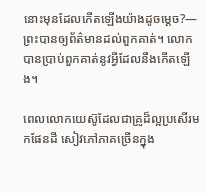នោះមុនដែលកើតឡើងយ៉ាងដូចម្ដេច?— ព្រះបានឲ្យព័ត៌មានដល់ពួកគាត់។ លោកបានប្រាប់ពួកគាត់នូវអ្វីដែលនឹងកើតឡើង។

ពេលលោកយេស៊ូដែលជាគ្រូដ៏ល្អប្រសើរមកផែនដី សៀវភៅភាគច្រើនក្នុង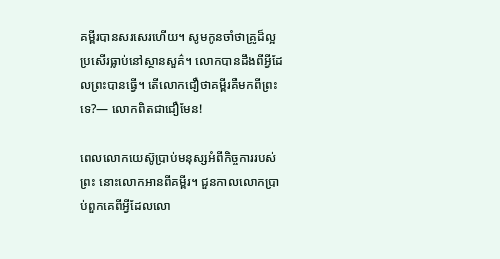គម្ពីរបានសរសេរហើយ។ សូមកូនចាំថាគ្រូដ៏ល្អប្រសើរធ្លាប់នៅស្ថានសួគ៌។ លោកបានដឹងពីអ្វីដែលព្រះបានធ្វើ។ តើលោកជឿថាគម្ពីរគឺមកពីព្រះទេ?— លោកពិតជាជឿមែន!

ពេលលោកយេស៊ូប្រាប់មនុស្សអំពីកិច្ចការរបស់ព្រះ នោះលោកអានពីគម្ពីរ។ ជួនកាលលោកប្រាប់ពួកគេពីអ្វីដែលលោ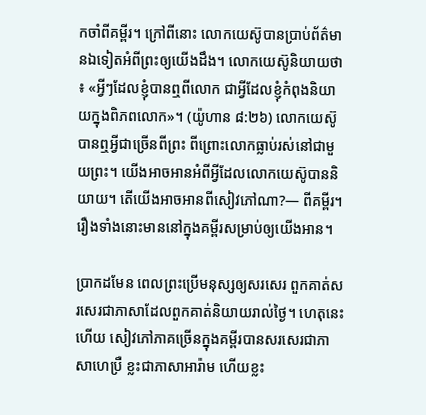កចាំពីគម្ពីរ។ ក្រៅពីនោះ លោកយេស៊ូបានប្រាប់ព័ត៌មានឯទៀតអំពីព្រះឲ្យយើងដឹង។ លោកយេស៊ូនិយាយថា៖ «អ្វីៗដែលខ្ញុំបានឮពីលោក ជាអ្វីដែលខ្ញុំកំពុងនិយាយក្នុងពិភពលោក»។ (យ៉ូហាន ៨:២៦) លោកយេស៊ូបានឮអ្វីជាច្រើនពីព្រះ ពីព្រោះលោកធ្លាប់រស់នៅជាមួយព្រះ។ យើងអាចអានអំពីអ្វីដែលលោកយេស៊ូបាននិយាយ។ តើយើងអាចអានពីសៀវភៅណា?— ពីគម្ពីរ។ រឿងទាំងនោះមាននៅក្នុងគម្ពីរសម្រាប់ឲ្យយើងអាន។

ប្រាកដមែន ពេលព្រះប្រើមនុស្សឲ្យសរសេរ ពួកគាត់សរសេរជាភាសាដែលពួកគាត់និយាយរាល់ថ្ងៃ។ ហេតុនេះហើយ សៀវភៅភាគច្រើនក្នុងគម្ពីរបានសរសេរជាភាសាហេប្រឺ ខ្លះជាភាសាអារ៉ាម ហើយខ្លះ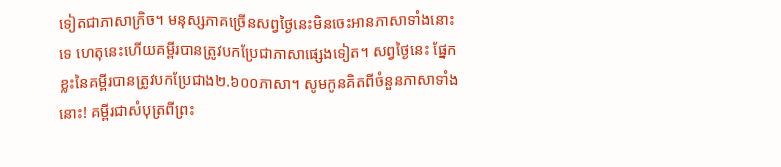ទៀតជាភាសាក្រិច។ មនុស្សភាគច្រើនសព្វថ្ងៃនេះមិនចេះអានភាសាទាំងនោះទេ ហេតុនេះហើយគម្ពីរបានត្រូវបកប្រែជាភាសាផ្សេងទៀត។ សព្វថ្ងៃនេះ ផ្នែកខ្លះនៃគម្ពីរបានត្រូវបកប្រែជាង២.៦០០ភាសា។ សូមកូនគិតពីចំនួនភាសាទាំងនោះ! គម្ពីរជាសំបុត្រពីព្រះ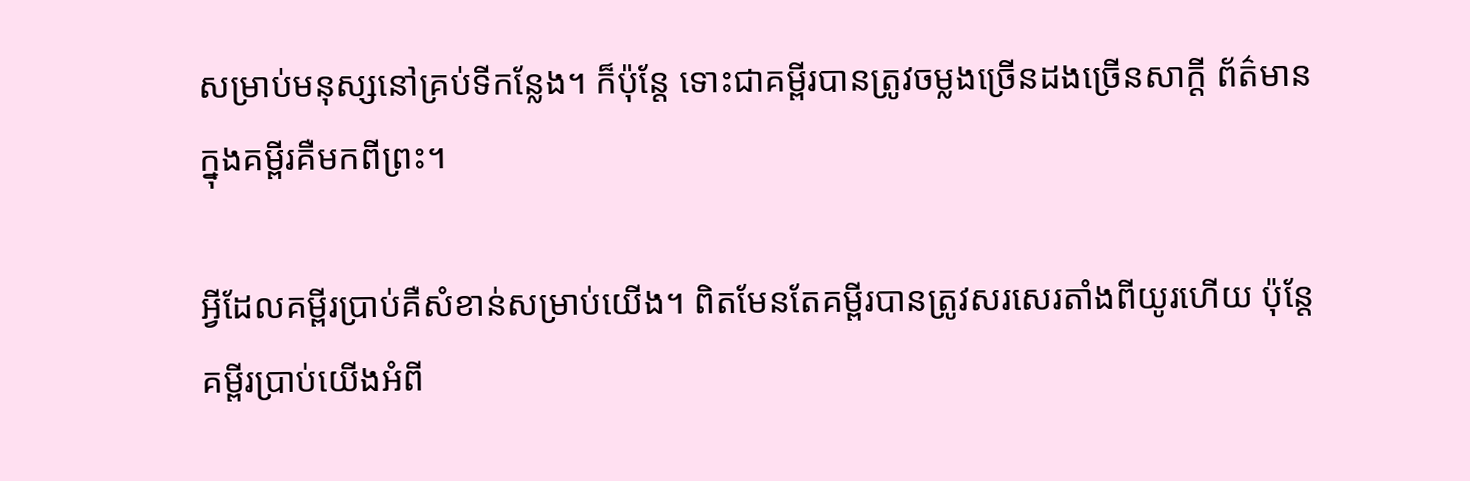សម្រាប់មនុស្សនៅគ្រប់ទីកន្លែង។ ក៏ប៉ុន្តែ ទោះជាគម្ពីរបានត្រូវចម្លងច្រើនដងច្រើនសាក្ដី ព័ត៌មានក្នុងគម្ពីរគឺមកពីព្រះ។

អ្វីដែលគម្ពីរប្រាប់គឺសំខាន់សម្រាប់យើង។ ពិតមែនតែគម្ពីរបានត្រូវសរសេរតាំងពីយូរហើយ ប៉ុន្តែគម្ពីរប្រាប់យើងអំពី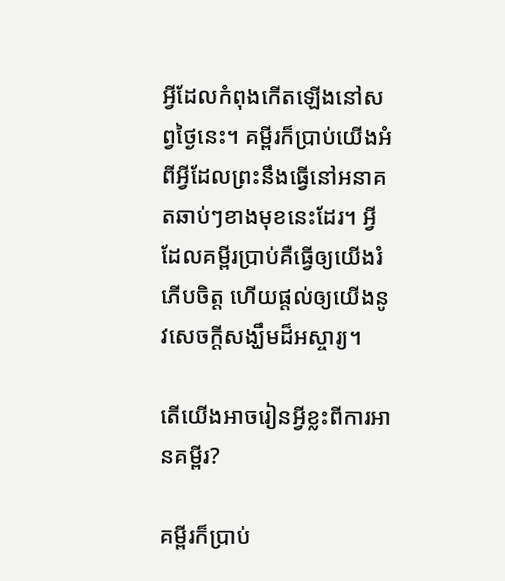អ្វីដែលកំពុងកើតឡើងនៅសព្វថ្ងៃនេះ។ គម្ពីរក៏ប្រាប់យើងអំពីអ្វីដែលព្រះនឹងធ្វើនៅអនាគតឆាប់ៗខាងមុខនេះដែរ។ អ្វីដែលគម្ពីរប្រាប់គឺធ្វើឲ្យយើងរំភើបចិត្ត ហើយផ្ដល់ឲ្យយើងនូវសេចក្ដីសង្ឃឹមដ៏អស្ចារ្យ។

តើយើងអាចរៀនអ្វីខ្លះពីការអានគម្ពីរ?

គម្ពីរក៏ប្រាប់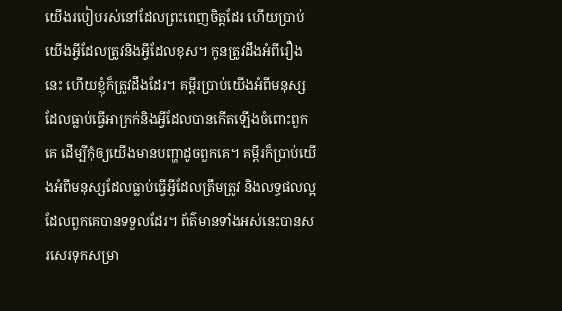យើងរបៀបរស់នៅដែលព្រះពេញចិត្តដែរ ហើយប្រាប់យើងអ្វីដែលត្រូវនិងអ្វីដែលខុស។ កូនត្រូវដឹងអំពីរឿងនេះ ហើយខ្ញុំក៏ត្រូវដឹងដែរ។ គម្ពីរប្រាប់យើងអំពីមនុស្សដែលធ្លាប់ធ្វើអាក្រក់និងអ្វីដែលបានកើតឡើងចំពោះពួកគេ ដើម្បីកុំឲ្យយើងមានបញ្ហាដូចពួកគេ។ គម្ពីរក៏ប្រាប់យើងអំពីមនុស្សដែលធ្លាប់ធ្វើអ្វីដែលត្រឹមត្រូវ និងលទ្ធផលល្អដែលពួកគេបានទទួលដែរ។ ព័ត៌មានទាំងអស់នេះបានសរសេរទុកសម្រា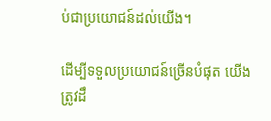ប់ជាប្រយោជន៍ដល់យើង។

ដើម្បីទទួលប្រយោជន៍ច្រើនបំផុត យើងត្រូវដឹ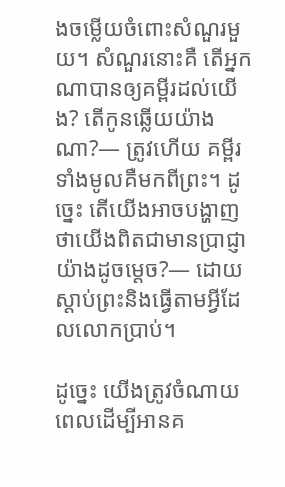ងចម្លើយចំពោះសំណួរមួយ។ សំណួរនោះគឺ តើអ្នកណាបានឲ្យគម្ពីរដល់យើង? តើកូនឆ្លើយយ៉ាងណា?— ត្រូវហើយ គម្ពីរទាំងមូលគឺមកពីព្រះ។ ដូច្នេះ តើយើងអាចបង្ហាញថាយើងពិតជាមានប្រាជ្ញាយ៉ាងដូចម្ដេច?— ដោយស្តាប់ព្រះនិងធ្វើតាមអ្វីដែលលោកប្រាប់។

ដូច្នេះ យើងត្រូវចំណាយពេលដើម្បីអានគ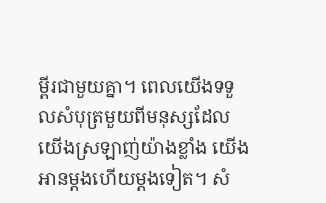ម្ពីរជាមួយគ្នា។ ពេលយើងទទួលសំបុត្រមួយពីមនុស្សដែលយើងស្រឡាញ់យ៉ាងខ្លាំង យើងអានម្ដងហើយម្ដងទៀត។ សំ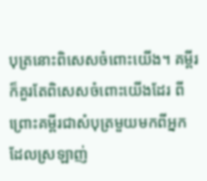បុត្រនោះពិសេសចំពោះយើង។ គម្ពីរក៏គួរតែពិសេសចំពោះយើងដែរ ពីព្រោះគម្ពីរជាសំបុត្រមួយមកពីអ្នកដែលស្រឡាញ់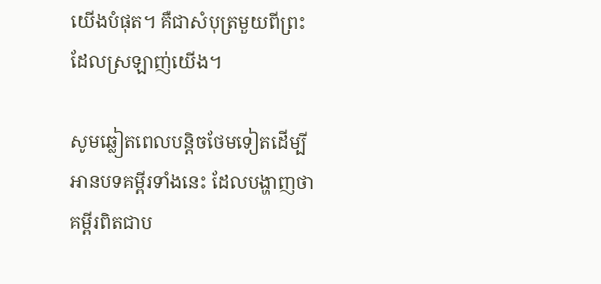យើងបំផុត។ គឺជាសំបុត្រមួយពីព្រះដែលស្រឡាញ់យើង។

សូមឆ្លៀតពេលបន្តិចថែមទៀតដើម្បីអានបទគម្ពីរទាំងនេះ ដែលបង្ហាញថាគម្ពីរពិតជាប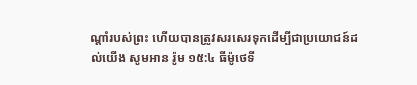ណ្ដាំរបស់ព្រះ ហើយបានត្រូវសរសេរទុកដើម្បីជាប្រយោជន៍ដល់យើង សូមអាន រ៉ូម ១៥:៤ ធីម៉ូថេទី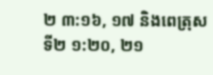២ ៣:១៦, ១៧ និងពេត្រុសទី២ ១:២០, ២១